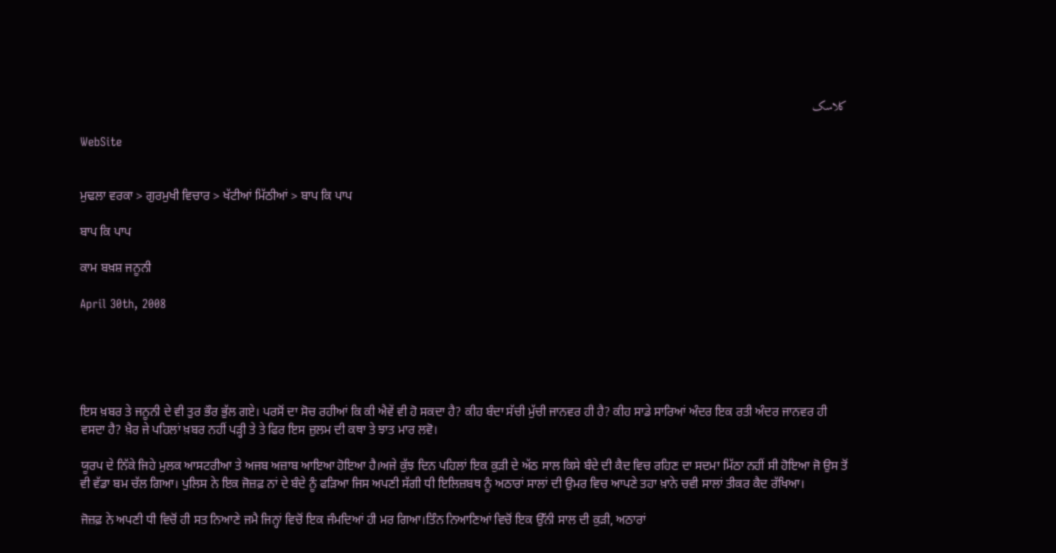کلاسک

WebSite


ਮੁਢਲਾ ਵਰਕਾ > ਗੁਰਮੁਖੀ ਵਿਚਾਰ > ਖੱਟੀਆਂ ਮਿੱਠੀਆਂ > ਬਾਪ ਕਿ ਪਾਪ

ਬਾਪ ਕਿ ਪਾਪ

ਕਾਮ ਬਖ਼ਸ਼ ਜਨੂਨੀ

April 30th, 2008





ਇਸ ਖ਼ਬਰ ਤੇ ਜਨੂਨੀ ਦੇ ਵੀ ਤੁਰ ਭੌਰ ਭੁੱਲ ਗਏ। ਪਰਸੋਂ ਦਾ ਸੋਚ ਰਹੀਆਂ ਕਿ ਕੀ ਐਵੇਂ ਵੀ ਹੋ ਸਕਦਾ ਹੈ? ਕੀਹ ਬੰਦਾ ਸੱਚੀ ਮੁੱਚੀ ਜਾਨਵਰ ਹੀ ਹੈ? ਕੀਹ ਸਾਡੇ ਸਾਰਿਆਂ ਅੰਦਰ ਇਕ ਰਤੀ ਅੰਦਰ ਜਾਨਵਰ ਹੀ ਵਸਦਾ ਹੈ? ਖ਼ੈਰ ਜੇ ਪਹਿਲਾਂ ਖ਼ਬਰ ਨਹੀਂ ਪੜ੍ਹੀ ਤੇ ਤੇ ਫਿਰ ਇਸ ਜ਼ੁਲਮ ਦੀ ਕਥਾ ਤੇ ਝਾਤ ਮਾਰ ਲਵੋ।

ਯੂਰਪ ਦੇ ਨਿੱਕੇ ਜਿਹੇ ਮੁਲਕ ਆਸਟਰੀਆ ਤੇ ਅਜਬ ਅਜ਼ਾਬ ਆਇਆ ਹੋਇਆ ਹੈ।ਅਜੇ ਕੁੱਝ ਦਿਨ ਪਹਿਲਾਂ ਇਕ ਕੁੜੀ ਦੇ ਅੱਠ ਸਾਲ ਕਿਸੇ ਬੰਦੇ ਦੀ ਕੈਦ ਵਿਚ ਰਹਿਣ ਦਾ ਸਦਮਾ ਮਿੱਠਾ ਨਹੀਂ ਸੀ ਹੋਇਆ ਜੋ ਉਸ ਤੋਂ ਵੀ ਵੱਡਾ ਬਮ ਚੱਲ ਗਿਆ। ਪੁਲਿਸ ਨੇ ਇਕ ਜੋਜ਼ਫ਼ ਨਾਂ ਦੇ ਬੰਦੇ ਨੂੰ ਫੜਿਆ ਜਿਸ ਅਪਣੀ ਸੱਗੀ ਧੀ ਇਲਿਜ਼ਬਥ ਨੂੰ ਅਠਾਰਾਂ ਸਾਲਾਂ ਦੀ ਉਮਰ ਵਿਚ ਆਪਣੇ ਤਹਾ ਖ਼ਾਨੇ ਚਵੀ ਸਾਲਾਂ ਤੀਕਰ ਕੈਦ ਰੱਖਿਆ।

ਜੋਜ਼ਫ਼ ਨੇ ਅਪਣੀ ਧੀ ਵਿਚੋਂ ਹੀ ਸਤ ਨਿਆਣੇ ਜਮੈ ਜਿਨ੍ਹਾਂ ਵਿਚੋਂ ਇਕ ਜੰਮਦਿਆਂ ਹੀ ਮਰ ਗਿਆ।ਤਿੰਨ ਨਿਆਣਿਆਂ ਵਿਚੋਂ ਇਕ ਉੱਨੀ ਸਾਲ ਦੀ ਕੁੜੀ, ਅਠਾਰਾਂ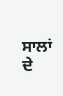ਸਾਲਾਂ ਦੇ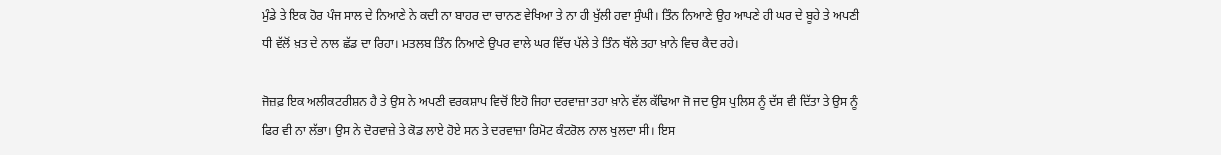ਮੁੰਡੇ ਤੇ ਇਕ ਹੋਰ ਪੰਜ ਸਾਲ ਦੇ ਨਿਆਣੇ ਨੇ ਕਦੀ ਨਾ ਬਾਹਰ ਦਾ ਚਾਨਣ ਵੇਖਿਆ ਤੇ ਨਾ ਹੀ ਖੁੱਲੀ ਹਵਾ ਸੁੰਘੀ। ਤਿੰਨ ਨਿਆਣੇ ਉਹ ਆਪਣੇ ਹੀ ਘਰ ਦੇ ਬੂਹੇ ਤੇ ਅਪਣੀ ਧੀ ਵੱਲੋਂ ਖ਼ਤ ਦੇ ਨਾਲ ਛੱਡ ਦਾ ਰਿਹਾ। ਮਤਲਬ ਤਿੰਨ ਨਿਆਣੇ ਉਪਰ ਵਾਲੇ ਘਰ ਵਿੱਚ ਪੱਲੇ ਤੇ ਤਿੰਨ ਥੱਲੇ ਤਹਾ ਖ਼ਾਨੇ ਵਿਚ ਕੈਦ ਰਹੇ।

ਜੋਜ਼ਫ਼ ਇਕ ਅਲੀਕਟਰੀਸ਼ਨ ਹੈ ਤੇ ਉਸ ਨੇ ਅਪਣੀ ਵਰਕਸ਼ਾਪ ਵਿਚੋਂ ਇਹੋ ਜਿਹਾ ਦਰਵਾਜ਼ਾ ਤਹਾ ਖ਼ਾਨੇ ਵੱਲ ਕੱਢਿਆ ਜੋ ਜਦ ਉਸ ਪੁਲਿਸ ਨੂੰ ਦੱਸ ਵੀ ਦਿੱਤਾ ਤੇ ਉਸ ਨੂੰ ਫਿਰ ਵੀ ਨਾ ਲੱਭਾ। ਉਸ ਨੇ ਦੋਰਵਾਜ਼ੇ ਤੇ ਕੋਡ ਲਾਏ ਹੋਏ ਸਨ ਤੇ ਦਰਵਾਜ਼ਾ ਰਿਮੋਟ ਕੰਟਰੋਲ ਨਾਲ ਖੁਲਦਾ ਸੀ। ਇਸ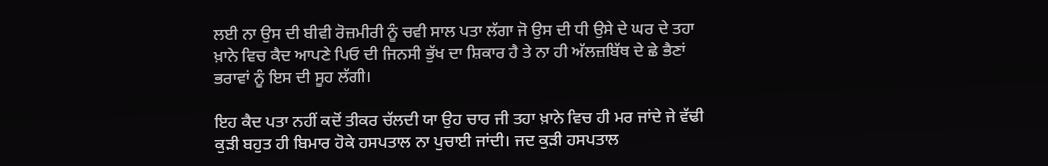ਲਈ ਨਾ ਉਸ ਦੀ ਬੀਵੀ ਰੋਜ਼ਮੀਰੀ ਨੂੰ ਚਵੀ ਸਾਲ ਪਤਾ ਲੱਗਾ ਜੋ ਉਸ ਦੀ ਧੀ ਉਸੇ ਦੇ ਘਰ ਦੇ ਤਹਾ ਖ਼ਾਨੇ ਵਿਚ ਕੈਦ ਆਪਣੇ ਪਿਓ ਦੀ ਜਿਨਸੀ ਭੁੱਖ ਦਾ ਸ਼ਿਕਾਰ ਹੈ ਤੇ ਨਾ ਹੀ ਅੱਲਜ਼ਬਿੱਥ ਦੇ ਛੇ ਭੈਣਾਂ ਭਰਾਵਾਂ ਨੂੰ ਇਸ ਦੀ ਸੂਹ ਲੱਗੀ।

ਇਹ ਕੈਦ ਪਤਾ ਨਹੀਂ ਕਦੋਂ ਤੀਕਰ ਚੱਲਦੀ ਯਾ ਉਹ ਚਾਰ ਜੀ ਤਹਾ ਖ਼ਾਨੇ ਵਿਚ ਹੀ ਮਰ ਜਾਂਦੇ ਜੇ ਵੱਢੀ ਕੁੜੀ ਬਹੁਤ ਹੀ ਬਿਮਾਰ ਹੋਕੇ ਹਸਪਤਾਲ ਨਾ ਪੁਚਾਈ ਜਾਂਦੀ। ਜਦ ਕੁੜੀ ਹਸਪਤਾਲ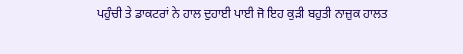ਪਹੁੰਚੀ ਤੇ ਡਾਕਟਰਾਂ ਨੇ ਹਾਲ ਦੁਹਾਈ ਪਾਈ ਜੋ ਇਹ ਕੁੜੀ ਬਹੁਤੀ ਨਾਜ਼ੁਕ ਹਾਲਤ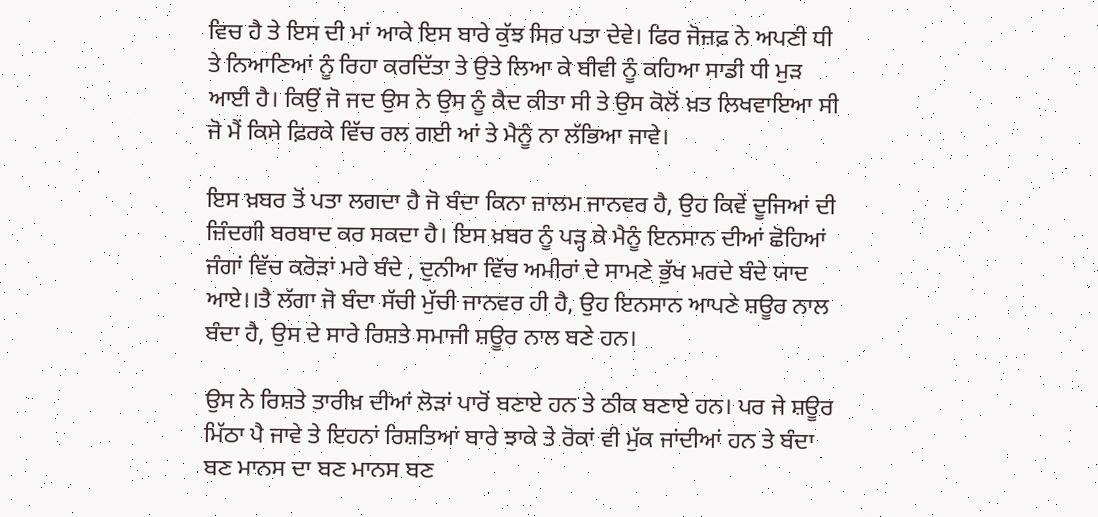ਵਿਚ ਹੈ ਤੇ ਇਸ ਦੀ ਮਾਂ ਆਕੇ ਇਸ ਬਾਰੇ ਕੁੱਝ ਸਿਰ ਪਤਾ ਦੇਵੇ। ਫਿਰ ਜੋਜ਼ਫ਼ ਨੇ ਅਪਣੀ ਧੀ ਤੇ ਨਿਆਣਿਆਂ ਨੂੰ ਰਿਹਾ ਕਰਦਿੱਤਾ ਤੇ ਉਤੇ ਲਿਆ ਕੇ ਬੀਵੀ ਨੂੰ ਕਹਿਆ ਸਾਡੀ ਧੀ ਮੁੜ ਆਈ ਹੈ। ਕਿਉਂ ਜੋ ਜਦ ਉਸ ਨੇ ਉਸ ਨੂੰ ਕੈਦ ਕੀਤਾ ਸੀ ਤੇ ਉਸ ਕੋਲੋਂ ਖ਼ਤ ਲਿਖਵਾਇਆ ਸੀ ਜੋ ਮੈਂ ਕਿਸੇ ਫ਼ਿਰਕੇ ਵਿੱਚ ਰਲ ਗਈ ਆਂ ਤੇ ਮੈਨੂੰ ਨਾ ਲੱਭਿਆ ਜਾਵੇ।

ਇਸ ਖ਼ਬਰ ਤੋਂ ਪਤਾ ਲਗਦਾ ਹੈ ਜੋ ਬੰਦਾ ਕਿਨਾ ਜ਼ਾਲਮ ਜਾਨਵਰ ਹੈ, ਉਹ ਕਿਵੇਂ ਦੂਜਿਆਂ ਦੀ ਜ਼ਿੰਦਗੀ ਬਰਬਾਦ ਕਰ ਸਕਦਾ ਹੈ। ਇਸ ਖ਼ਬਰ ਨੂੰ ਪੜ੍ਹ ਕੇ ਮੈਨੂੰ ਇਨਸਾਨ ਦੀਆਂ ਛੋਹਿਆਂ ਜੰਗਾਂ ਵਿੱਚ ਕਰੋੜਾਂ ਮਰੇ ਬੰਦੇ , ਦੁਨੀਆ ਵਿੱਚ ਅਮੀਰਾਂ ਦੇ ਸਾਮਣੇ ਭੁੱਖ ਮਰਦੇ ਬੰਦੇ ਯਾਦ ਆਏ।।ਤੈ ਲੱਗਾ ਜੋ ਬੰਦਾ ਸੱਚੀ ਮੁੱਚੀ ਜਾਨਵਰ ਹੀ ਹੈ, ਉਹ ਇਨਸਾਨ ਆਪਣੇ ਸ਼ਊਰ ਨਾਲ ਬੰਦਾ ਹੈ, ਉਸ ਦੇ ਸਾਰੇ ਰਿਸ਼ਤੇ ਸਮਾਜੀ ਸ਼ਊਰ ਨਾਲ ਬਣੇ ਹਨ।

ਉਸ ਨੇ ਰਿਸ਼ਤੇ ਤਾਰੀਖ਼ ਦੀਆਂ ਲੋੜਾਂ ਪਾਰੋਂ ਬਣਾਏ ਹਨ ਤੇ ਠੀਕ ਬਣਾਏ ਹਨ। ਪਰ ਜੇ ਸ਼ਊਰ ਮਿੱਠਾ ਪੈ ਜਾਵੇ ਤੇ ਇਹਨਾਂ ਰਿਸ਼ਤਿਆਂ ਬਾਰੇ ਝਾਕੇ ਤੇ ਰੋਕਾਂ ਵੀ ਮੁੱਕ ਜਾਂਦੀਆਂ ਹਨ ਤੇ ਬੰਦਾ ਬਣ ਮਾਨਸ ਦਾ ਬਣ ਮਾਨਸ ਬਣ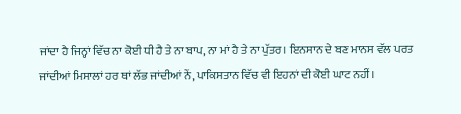ਜਾਂਦਾ ਹੈ ਜਿਨ੍ਹਾਂ ਵਿੱਚ ਨਾ ਕੋਈ ਧੀ ਹੈ ਤੇ ਨਾ ਬਾਪ, ਨਾ ਮਾਂ ਹੈ ਤੇ ਨਾ ਪੁੱਤਰ। ਇਨਸਾਨ ਦੇ ਬਣ ਮਾਨਸ ਵੱਲ ਪਰਤ ਜਾਂਦੀਆਂ ਮਿਸਾਲਾਂ ਹਰ ਥਾਂ ਲੱਭ ਜਾਂਦੀਆਂ ਨੇਂ, ਪਾਕਿਸਤਾਨ ਵਿੱਚ ਵੀ ਇਹਨਾਂ ਦੀ ਕੋਈ ਘਾਟ ਨਹੀਂ।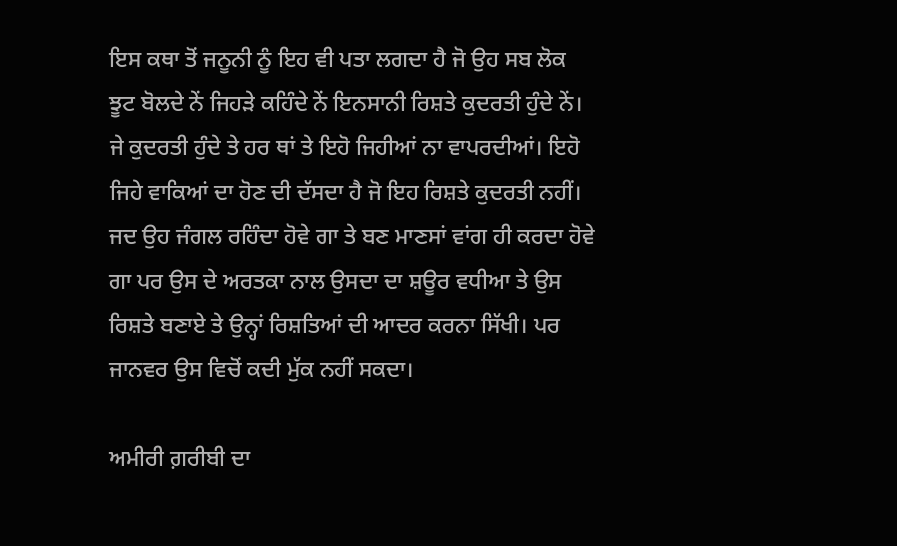ਇਸ ਕਥਾ ਤੋਂ ਜਨੂਨੀ ਨੂੰ ਇਹ ਵੀ ਪਤਾ ਲਗਦਾ ਹੈ ਜੋ ਉਹ ਸਬ ਲੋਕ ਝੂਟ ਬੋਲਦੇ ਨੇਂ ਜਿਹੜੇ ਕਹਿੰਦੇ ਨੇਂ ਇਨਸਾਨੀ ਰਿਸ਼ਤੇ ਕੁਦਰਤੀ ਹੁੰਦੇ ਨੇਂ। ਜੇ ਕੁਦਰਤੀ ਹੁੰਦੇ ਤੇ ਹਰ ਥਾਂ ਤੇ ਇਹੋ ਜਿਹੀਆਂ ਨਾ ਵਾਪਰਦੀਆਂ। ਇਹੋ ਜਿਹੇ ਵਾਕਿਆਂ ਦਾ ਹੋਣ ਦੀ ਦੱਸਦਾ ਹੈ ਜੋ ਇਹ ਰਿਸ਼ਤੇ ਕੁਦਰਤੀ ਨਹੀਂ। ਜਦ ਉਹ ਜੰਗਲ ਰਹਿੰਦਾ ਹੋਵੇ ਗਾ ਤੇ ਬਣ ਮਾਣਸਾਂ ਵਾਂਗ ਹੀ ਕਰਦਾ ਹੋਵੇ ਗਾ ਪਰ ਉਸ ਦੇ ਅਰਤਕਾ ਨਾਲ ਉਸਦਾ ਦਾ ਸ਼ਊਰ ਵਧੀਆ ਤੇ ਉਸ ਰਿਸ਼ਤੇ ਬਣਾਏ ਤੇ ਉਨ੍ਹਾਂ ਰਿਸ਼ਤਿਆਂ ਦੀ ਆਦਰ ਕਰਨਾ ਸਿੱਖੀ। ਪਰ ਜਾਨਵਰ ਉਸ ਵਿਚੋਂ ਕਦੀ ਮੁੱਕ ਨਹੀਂ ਸਕਦਾ।

ਅਮੀਰੀ ਗ਼ਰੀਬੀ ਦਾ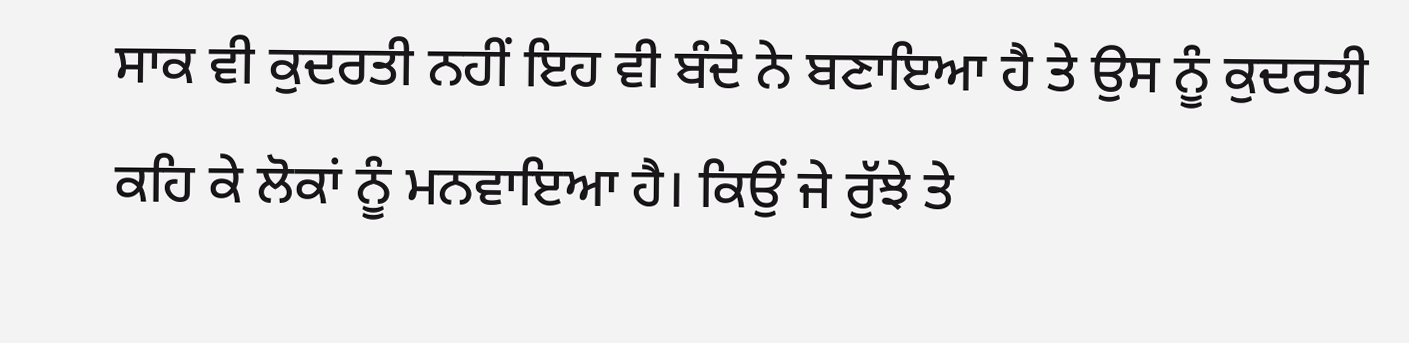ਸਾਕ ਵੀ ਕੁਦਰਤੀ ਨਹੀਂ ਇਹ ਵੀ ਬੰਦੇ ਨੇ ਬਣਾਇਆ ਹੈ ਤੇ ਉਸ ਨੂੰ ਕੁਦਰਤੀ ਕਹਿ ਕੇ ਲੋਕਾਂ ਨੂੰ ਮਨਵਾਇਆ ਹੈ। ਕਿਉਂ ਜੇ ਰੁੱਝੇ ਤੇ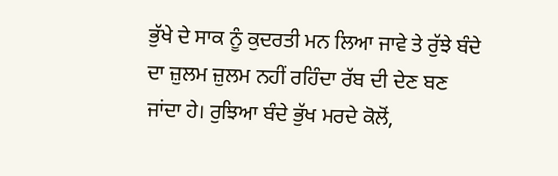ਭੁੱਖੇ ਦੇ ਸਾਕ ਨੂੰ ਕੁਦਰਤੀ ਮਨ ਲਿਆ ਜਾਵੇ ਤੇ ਰੁੱਝੇ ਬੰਦੇ ਦਾ ਜ਼ੁਲਮ ਜ਼ੁਲਮ ਨਹੀਂ ਰਹਿੰਦਾ ਰੱਬ ਦੀ ਦੇਣ ਬਣ ਜਾਂਦਾ ਹੇ। ਰੁਝਿਆ ਬੰਦੇ ਭੁੱਖ ਮਰਦੇ ਕੋਲੋਂ,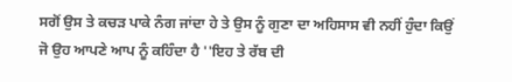ਸਗੋਂ ਉਸ ਤੇ ਕਚੜ ਪਾਕੇ ਨੰਗ ਜਾਂਦਾ ਹੇ ਤੇ ਉਸ ਨੂੰ ਗੁਣਾ ਦਾ ਅਹਿਸਾਸ ਵੀ ਨਹੀਂ ਹੁੰਦਾ ਕਿਉਂ ਜੋ ਉਹ ਆਪਣੇ ਆਪ ਨੂੰ ਕਹਿੰਦਾ ਹੈ ''ਇਹ ਤੇ ਰੱਬ ਦੀ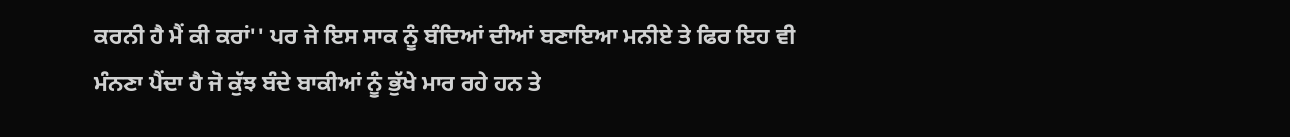ਕਰਨੀ ਹੈ ਮੈਂ ਕੀ ਕਰਾਂ'' ਪਰ ਜੇ ਇਸ ਸਾਕ ਨੂੰ ਬੰਦਿਆਂ ਦੀਆਂ ਬਣਾਇਆ ਮਨੀਏ ਤੇ ਫਿਰ ਇਹ ਵੀ ਮੰਨਣਾ ਪੈਂਦਾ ਹੈ ਜੋ ਕੁੱਝ ਬੰਦੇ ਬਾਕੀਆਂ ਨੂੰ ਭੁੱਖੇ ਮਾਰ ਰਹੇ ਹਨ ਤੇ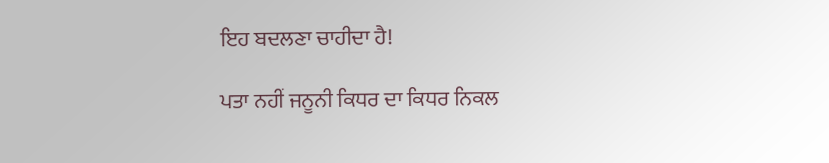ਇਹ ਬਦਲਣਾ ਚਾਹੀਦਾ ਹੈ!

ਪਤਾ ਨਹੀਂ ਜਨੂਨੀ ਕਿਧਰ ਦਾ ਕਿਧਰ ਨਿਕਲ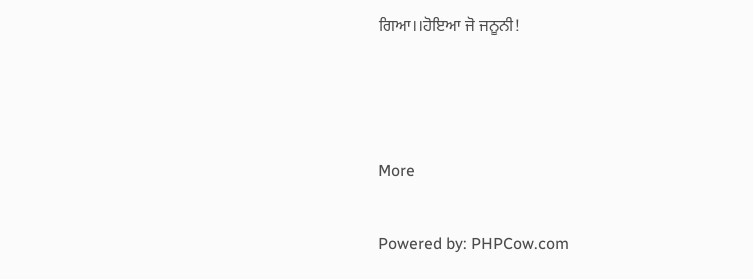ਗਿਆ।।ਹੋਇਆ ਜੋ ਜਨੂਨੀ!



More

Powered by: PHPCow.com